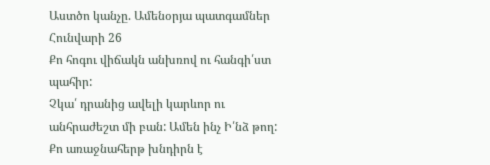Աստծո կանչը. Ամենօրյա պատգամներ
Հունվարի 26
Քո հոգու վիճակն անխռով ու հանգի՛ստ պահիր:
Չկա՛ դրանից ավելի կարևոր ու անհրաժեշտ մի բան: Ամեն ինչ Ի՛նձ թող:
Քո առաջնահերթ խնդիրն է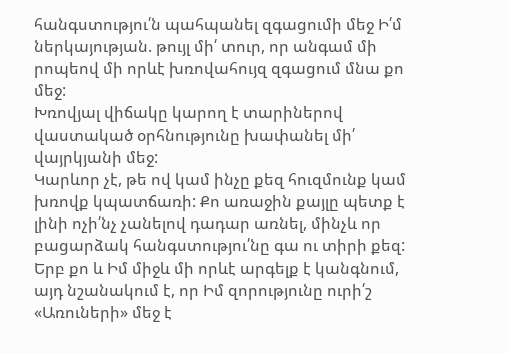հանգստությու՛ն պահպանել զգացումի մեջ Ի՛մ ներկայության. թույլ մի՛ տուր, որ անգամ մի րոպեով մի որևէ խռովահույզ զգացում մնա քո մեջ:
Խռովյալ վիճակը կարող է տարիներով վաստակած օրհնությունը խափանել մի՛ վայրկյանի մեջ:
Կարևոր չէ, թե ով կամ ինչը քեզ հուզմունք կամ խռովք կպատճառի: Քո առաջին քայլը պետք է լինի ոչի՛նչ չանելով դադար առնել, մինչև որ բացարձակ հանգստությու՛նը գա ու տիրի քեզ: Երբ քո և Իմ միջև մի որևէ արգելք է կանգնում, այդ նշանակում է, որ Իմ զորությունը ուրի՛շ «Առուների» մեջ է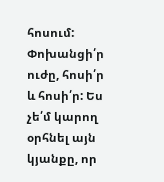հոսում:
Փոխանցի՛ր ուժը, հոսի՛ր և հոսի՛ր: Ես չե՛մ կարող օրհնել այն կյանքը, որ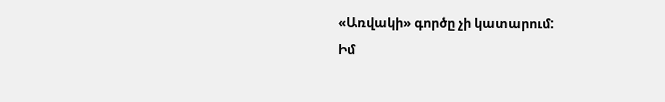«Առվակի» գործը չի կատարում:
Իմ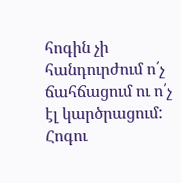հոգին չի հանդուրժում ո՛չ ճահճացում ու ո՛չ էլ կարծրացում: Հոգու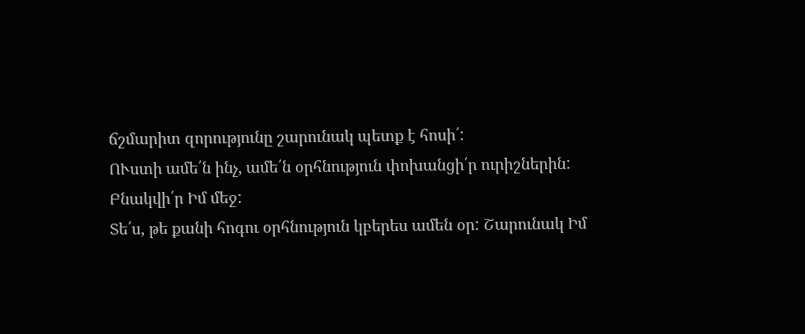ճշմարիտ զորությունը շարունակ պետք է հոսի՛:
ՈՒստի ամե՛ն ինչ, ամե՛ն օրհնություն փոխանցի՛ր ուրիշներին:
Բնակվի՛ր Իմ մեջ:
Տե՛ս, թե քանի հոգու օրհնություն կբերես ամեն օր: Շարունակ Իմ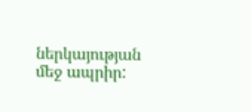ներկայության մեջ ապրիր: